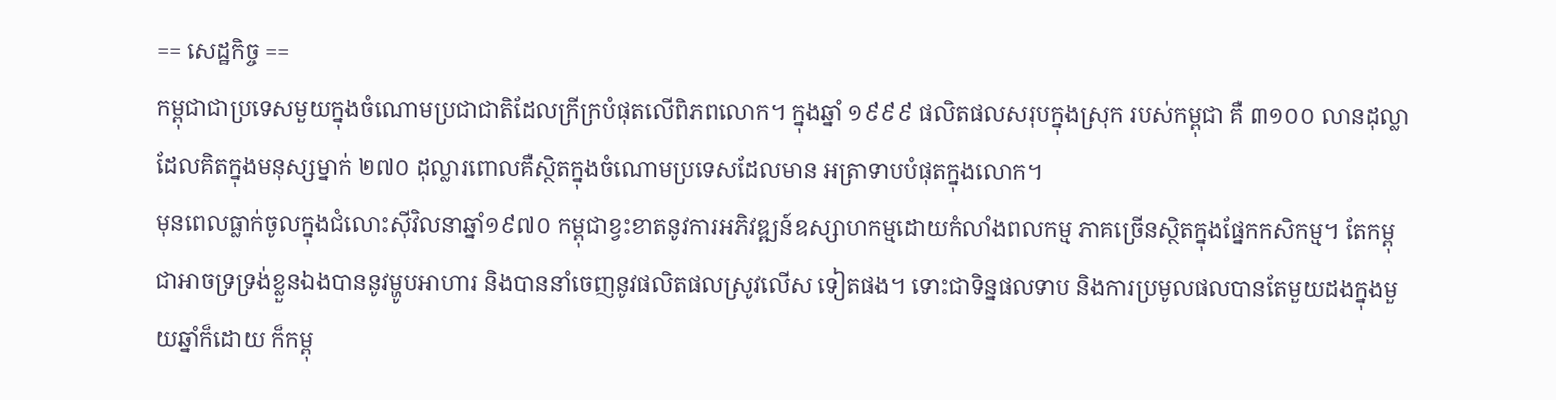== សេដ្ឋកិច្ច ==
កម្ពុជាជាប្រទេសមួយក្នុងចំណោមប្រជាជាតិដែលក្រីក្របំផុតលើពិភពលោក។ ក្នុងឆ្នាំ ១៩៩៩ ផលិតផលសរុបក្នុងស្រុក របស់កម្ពុជា គឺ ៣១០០ លានដុល្លា ដែលគិតក្នុងមនុស្សម្នាក់ ២៧០ ដុល្លារពោលគឺស្ថិតក្នុងចំណោមប្រទេសដែលមាន អត្រាទាបបំផុតក្នុងលោក។
មុនពេលធ្លាក់ចូលក្នុងជំលោះស៊ីវិលនាឆ្នាំ១៩៧០ កម្ពុជាខ្វះខាតនូវការអភិវឌ្ឍន៍ឧស្សាហកម្មដោយកំលាំងពលកម្ម ភាគច្រើនស្ថិតក្នុងផ្នែកកសិកម្ម។ តែកម្ពុជាអាចទ្រទ្រង់ខ្លួនឯងបាននូវម្ហូបអាហារ និងបាននាំចេញនូវផលិតផលស្រូវលើស ទៀតផង។ ទោះជាទិន្នផលទាប និងការប្រមូលផលបានតែមួយដងក្នុងមួយឆ្នាំក៏ដោយ ក៏កម្ពុ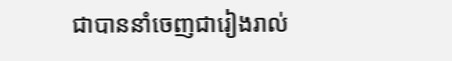ជាបាននាំចេញជារៀងរាល់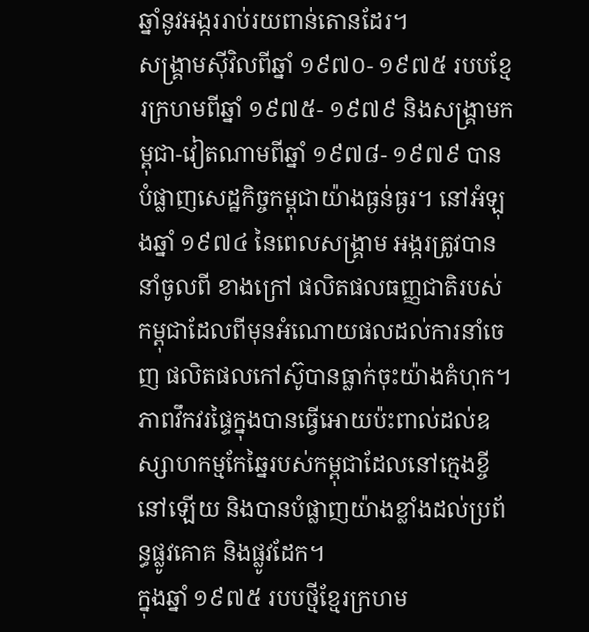ឆ្នាំនូវអង្កររាប់រយពាន់តោនដែរ។
សង្គ្រាមស៊ីវិលពីឆ្នាំ ១៩៧០- ១៩៧៥ របបខ្មែរក្រហមពីឆ្នាំ ១៩៧៥- ១៩៧៩ និងសង្គ្រាមកម្ពុជា-វៀតណាមពីឆ្នាំ ១៩៧៨- ១៩៧៩ បានបំផ្លាញសេដ្ឋកិច្ចកម្ពុជាយ៉ាងធ្ងន់ធ្ងរ។ នៅអំឡុងឆ្នាំ ១៩៧៤ នៃពេលសង្គ្រាម អង្ករត្រូវបាននាំចូលពី ខាងក្រៅ ផលិតផលធញ្ញជាតិរបស់កម្ពុជាដែលពីមុនអំណោយផលដល់ការនាំចេញ ផលិតផលកៅស៊ូបានធ្លាក់ចុះយ៉ាងគំហុក។ ភាពវឹកវរផ្ទៃក្នុងបានធ្វើអោយប៉ះពាល់ដល់ឧស្សាហកម្មកែឆ្នៃរបស់កម្ពុជាដែលនៅក្មេងខ្ចីនៅឡើយ និងបានបំផ្លាញយ៉ាងខ្លាំងដល់ប្រព័ន្ធផ្លូវគោគ និងផ្លូវដែក។
ក្នុងឆ្នាំ ១៩៧៥ របបថ្មីខ្មែរក្រហម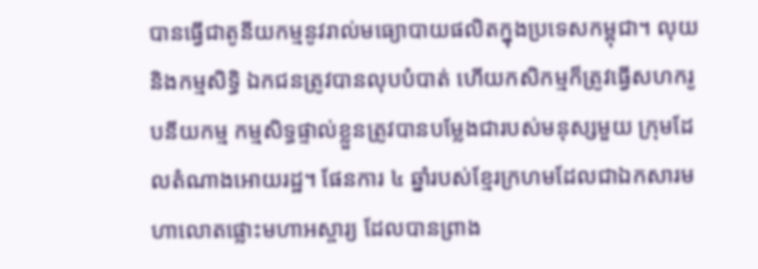បានធ្វើជាតូនីយកម្មនូវរាល់មធ្យោបាយផលិតក្នុងប្រទេសកម្ពុជា។ លុយ និងកម្មសិទ្ធិ ឯកជនត្រូវបានលុបបំបាត់ ហើយកសិកម្មក៏ត្រូវធ្វើសហករូបនីយកម្ម កម្មសិទ្ធផ្ទាល់ខ្លួនត្រូវបានបម្លែងជារបស់មនុស្សមួយ ក្រុមដែលតំណាងអោយរដ្ឋ។ ផែនការ ៤ ឆ្នាំរបស់ខ្មែរក្រហមដែលជាឯកសារមហាលោតផ្លោះមហាអស្ចារ្យ ដែលបានព្រាង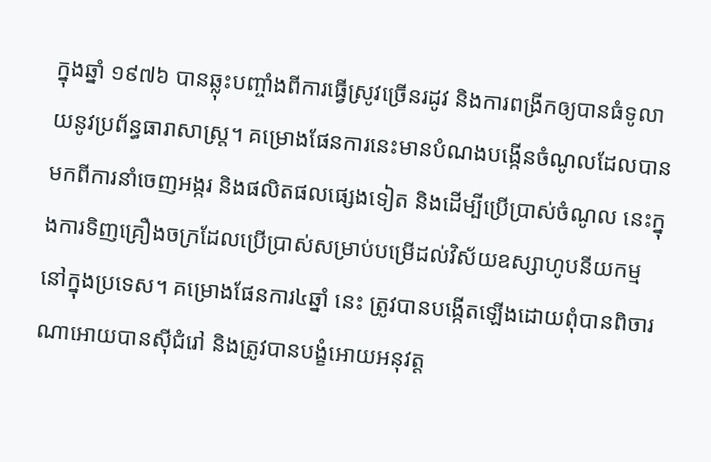ក្នុងឆ្នាំ ១៩៧៦ បានឆ្លុះបញ្ចាំងពីការធ្វើស្រូវច្រើនរដូវ និងការពង្រីកឲ្យបានធំទូលាយនូវប្រព័ន្ធធារាសាស្ត្រ។ គម្រោងផែនការនេះមានបំណងបង្កើនចំណូលដែលបានមកពីការនាំចេញអង្ករ និងផលិតផលផ្សេងទៀត និងដើម្បីប្រើប្រាស់ចំណូល នេះក្នុងការទិញគ្រឿងចក្រដែលប្រើប្រាស់សម្រាប់បម្រើដល់វិស័យឧស្សាហូបនីយកម្មនៅក្នុងប្រទេស។ គម្រោងផែនការ៤ឆ្នាំ នេះ ត្រូវបានបង្កើតឡើងដោយពុំបានពិចារណាអោយបានស៊ីជំរៅ និងត្រូវបានបង្ខំអោយអនុវត្ត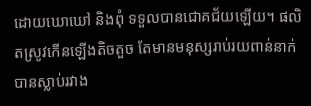ដោយឃោឃៅ និងពុំ ទទួលបានជោគជ័យឡើយ។ ផលិតស្រូវកើនឡើងតិចតួច តែមានមនុស្សរាប់រយពាន់នាក់បានស្លាប់រវាង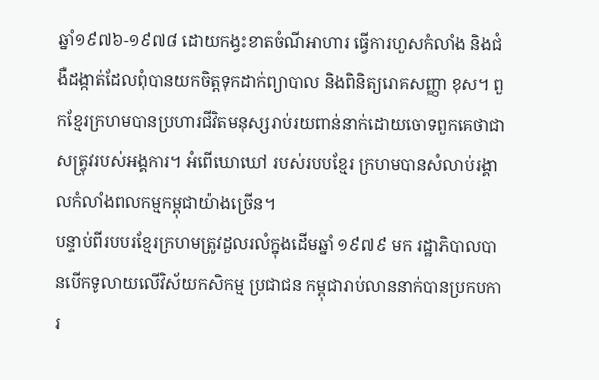ឆ្នាំ១៩៧៦-១៩៧៨ ដោយកង្វះខាតចំណីអាហារ ធ្វើការហួសកំលាំង និងជំងឺដង្កាត់ដែលពុំបានយកចិត្តទុកដាក់ព្យាបាល និងពិនិត្យរោគសញ្ញា ខុស។ ពួកខ្មែរក្រហមបានប្រហារជីវិតមនុស្សរាប់រយពាន់នាក់ដោយចោទពួកគេថាជាសត្វ្រុវរបស់អង្គការ។ អំពើឃោឃៅ របស់របបខ្មែរ ក្រហមបានសំលាប់រង្គាលកំលាំងពលកម្មកម្ពុជាយ៉ាងច្រើន។
បន្ទាប់ពីរបបរខ្មែរក្រហមត្រូវដួលរលំក្នុងដើមឆ្នាំ ១៩៧៩ មក រដ្ឋាភិបាលបានបើកទូលាយលើវិស័យកសិកម្ម ប្រជាជន កម្ពុជារាប់លាននាក់បានប្រកបការ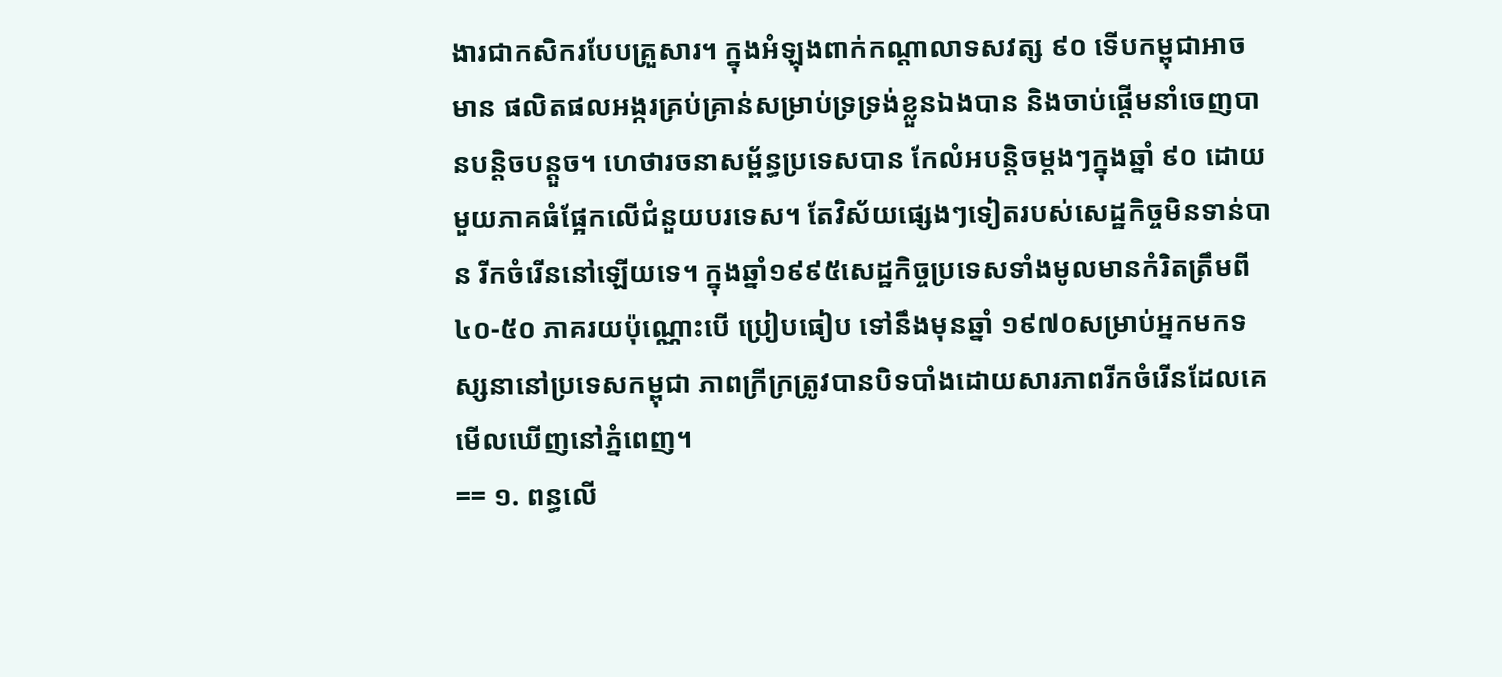ងារជាកសិករបែបគ្រួសារ។ ក្នុងអំឡុងពាក់កណ្តាលាទសវត្ស ៩០ ទើបកម្ពុជាអាចមាន ផលិតផលអង្ករគ្រប់គ្រាន់សម្រាប់ទ្រទ្រង់ខ្លួនឯងបាន និងចាប់ផ្តើមនាំចេញបានបន្តិចបន្តួច។ ហេថារចនាសម្ព័ន្ធប្រទេសបាន កែលំអបន្តិចម្តងៗក្នុងឆ្នាំ ៩០ ដោយមួយភាគធំផ្អែកលើជំនួយបរទេស។ តែវិស័យផ្សេងៗទៀតរបស់សេដ្ឋកិច្ចមិនទាន់បាន រីកចំរើននៅឡើយទេ។ ក្នុងឆ្នាំ១៩៩៥សេដ្ឋកិច្ចប្រទេសទាំងមូលមានកំរិតត្រឹមពី៤០-៥០ ភាគរយប៉ុណ្ណោះបើ ប្រៀបធៀប ទៅនឹងមុនឆ្នាំ ១៩៧០សម្រាប់អ្នកមកទស្សនានៅប្រទេសកម្ពុជា ភាពក្រីក្រត្រូវបានបិទបាំងដោយសារភាពរីកចំរើនដែលគេ មើលឃើញនៅភ្នំពេញ។
== ១. ពន្ធលើ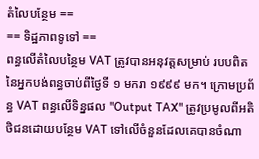តំលៃបន្ថែម ==
== ទិដ្ឋភាពទូទៅ ==
ពន្ធលើតំលៃបន្ថៃម VAT ត្រូវបានអនុវត្តសម្រាប់ របបពិតនៃអ្នកបង់ពន្ធចាប់ពីថ្ងៃទី ១ មករា ១៩៩៩ មក។ ក្រោមប្រព័ន្ធ VAT ពន្ធលើទិន្នផល "Output TAX" ត្រូវប្រមូលពីអតិថិជនដោយបន្ថែម VAT ទៅលើចំនួនដែលគេបានចំណា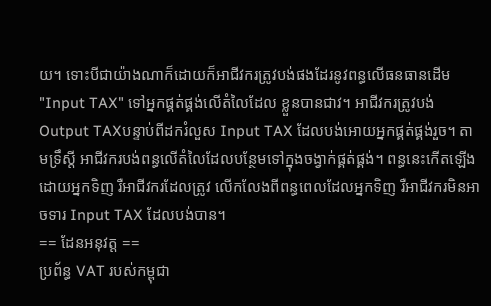យ។ ទោះបីជាយ៉ាងណាក៏ដោយក៏អាជីវករត្រូវបង់ផងដែរនូវពន្ធលើធនធានដើម "Input TAX" ទៅអ្នកផ្គត់ផ្គង់លើតំលៃដែល ខ្លួនបានជាវ។ អាជីវករត្រូវបង់ Output TAXបន្ទាប់ពីដករំលួស Input TAX ដែលបង់អោយអ្នកផ្គត់ផ្គង់រួច។ តាមទ្រឹស្តី អាជីវករបង់ពន្ធលើតំលៃដែលបន្ថែមទៅក្នុងចង្វាក់ផ្គត់ផ្គង់។ ពន្ធនេះកើតឡើងដោយអ្នកទិញ រឺអាជីវករដែលត្រូវ លើកលែងពីពន្ធពេលដែលអ្នកទិញ រឺអាជីវករមិនអាចទារ Input TAX ដែលបង់បាន។
== ដែនអនុវត្ត ==
ប្រព័ន្ធ VAT របស់កម្ពុជា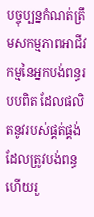បច្ចុប្បន្នកំណត់ត្រឹមសកម្មភាពអាជីវកម្មនៃអ្នកបង់ពន្ធរបបពិត ដែលផលិតនូវរបស់ផ្គត់ផ្គង់ ដែលត្រូវបង់ពន្ធហើយរួ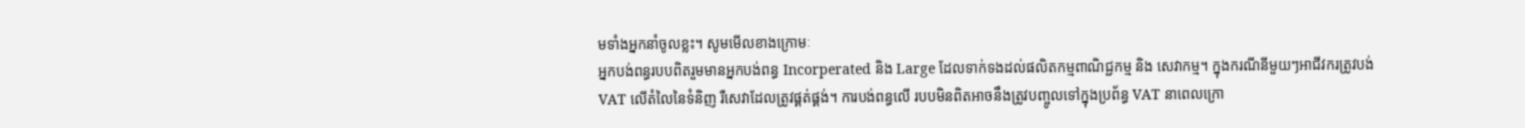មទាំងអ្នកនាំចូលខ្លះ។ សូមមើលខាងក្រោមៈ
អ្នកបង់ពន្ធរបបពិតរួមមានអ្នកបង់ពន្ធ Incorperated និង Large ដែលទាក់ទងដល់ផលិតកម្មពាណិជ្ជកម្ម និង សេវាកម្ម។ ក្នុងករណីនីមួយៗអាជីវករត្រូវបង់ VAT លើតំលៃនៃទំនិញ រឺសេវាដែលត្រូវផ្គត់ផ្គង់។ ការបង់ពន្ធលើ របបមិនពិតអាចនឹងត្រូវបញ្ចូលទៅក្នុងប្រព័ន្ធ VAT នាពេលក្រោ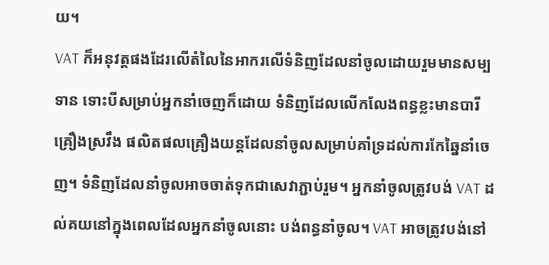យ។
VAT ក៏អនុវត្តផងដែរលើតំលៃនៃអាករលើទំនិញដែលនាំចូលដោយរួមមានសម្បទាន ទោះបីសម្រាប់អ្នកនាំចេញក៏ដោយ ទំនិញដែលលើកលែងពន្ធខ្លះមានបារី គ្រឿងស្រវឹង ផលិតផលគ្រឿងយន្តដែលនាំចូលសម្រាប់គាំទ្រដល់ការកែឆ្នៃនាំចេញ។ ទំនិញដែលនាំចូលអាចចាត់ទុកជាសេវាភ្ជាប់រួម។ អ្នកនាំចូលត្រូវបង់ VAT ដល់គយនៅក្នុងពេលដែលអ្នកនាំចូលនោះ បង់ពន្ធនាំចូល។ VAT អាចត្រូវបង់នៅ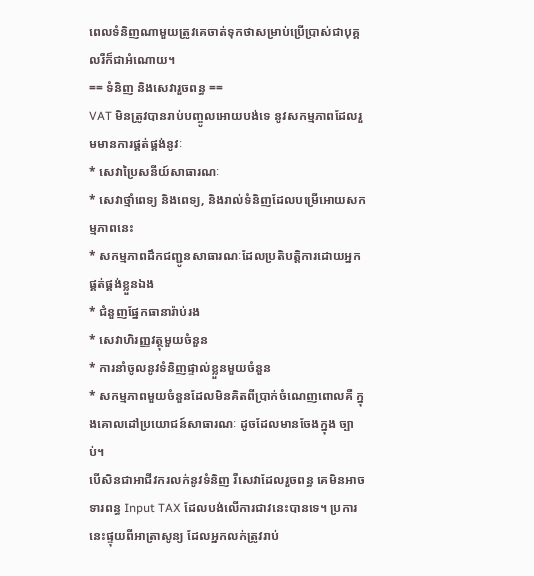ពេលទំនិញណាមួយត្រូវគេចាត់ទុកថាសម្រាប់ប្រើប្រាស់ជាបុគ្គលរឺក៏ជាអំណោយ។
== ទំនិញ និងសេវារួចពន្ធ ==
VAT មិនត្រូវបានរាប់បញ្ចូលអោយបង់ទេ នូវសកម្មភាពដែលរួមមានការផ្គត់ផ្គង់នូវៈ
* សេវាប្រៃសនីយ៍សាធារណៈ
* សេវាថ្មាំពេទ្យ និងពេទ្យ, និងរាល់ទំនិញដែលបម្រើអោយសកម្មភាពនេះ
* សកម្មភាពដឹកជញ្ជូនសាធារណៈដែលប្រតិបត្តិការដោយអ្នកផ្គត់ផ្គង់ខ្លួនឯង
* ជំនួញផ្នែកធានារ៉ាប់រង
* សេវាហិរញ្ញវត្ថុមួយចំនួន
* ការនាំចូលនូវទំនិញផ្ទាល់ខ្លួនមួយចំនួន
* សកម្មភាពមួយចំនួនដែលមិនគិតពីប្រាក់ចំណេញពោលគឺ ក្នុងគោលដៅប្រយោជន៍សាធារណៈ ដូចដែលមានចែងក្នុង ច្បាប់។
បើសិនជាអាជីវករលក់នូវទំនិញ រឺសេវាដែលរួចពន្ធ គេមិនអាចទារពន្ធ Input TAX ដែលបង់លើការជាវនេះបានទេ។ ប្រការនេះផ្ទុយពីអាត្រាសូន្យ ដែលអ្នកលក់ត្រូវរាប់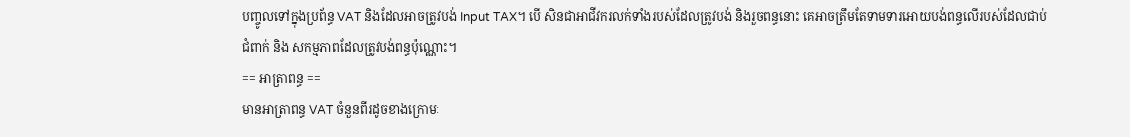បញ្ចូលទៅក្នុងប្រព័ន្ធ VAT និងដែលអាចត្រូវបង់ Input TAX។ បើ សិនជាអាជីវករលក់ទាំងរបស់ដែលត្រូវបង់ និងរួចពន្ធនោះ គេអាចត្រឹមតែទាមទារអោយបង់ពន្ធលើរបស់ដែលជាប់ជំពាក់ និង សកម្មភាពដែលត្រូវបង់ពន្ធប៉ុណ្ណោះ។
== អាត្រាពន្ធ ==
មានអាត្រាពន្ធ VAT ចំនួនពីរដូចខាងក្រោមៈ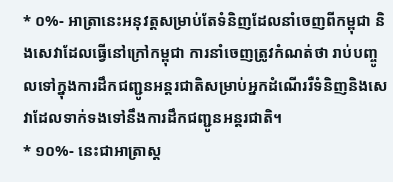* ០%- អាត្រានេះអនុវត្តសម្រាប់តែទំនិញដែលនាំចេញពីកម្ពុជា និងសេវាដែលធ្វើនៅក្រៅកម្ពុជា ការនាំចេញត្រូវកំណត់ថា រាប់បញ្ចូលទៅក្នុងការដឹកជញ្ជូនអន្តរជាតិសម្រាប់អ្នកដំណើររឺទំនិញនិងសេវាដែលទាក់ទងទៅនឹងការដឹកជញ្ជូនអន្តរជាតិ។
* ១០%- នេះជាអាត្រាស្ត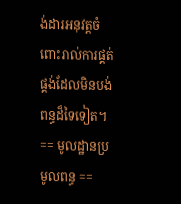ង់ដារអនុវត្តចំពោះរាល់ការផ្គត់ផ្គង់ដែលមិនបង់ពន្ធដ៏ទៃទៀត។
== មូលដ្ឋានប្រមូលពន្ធ ==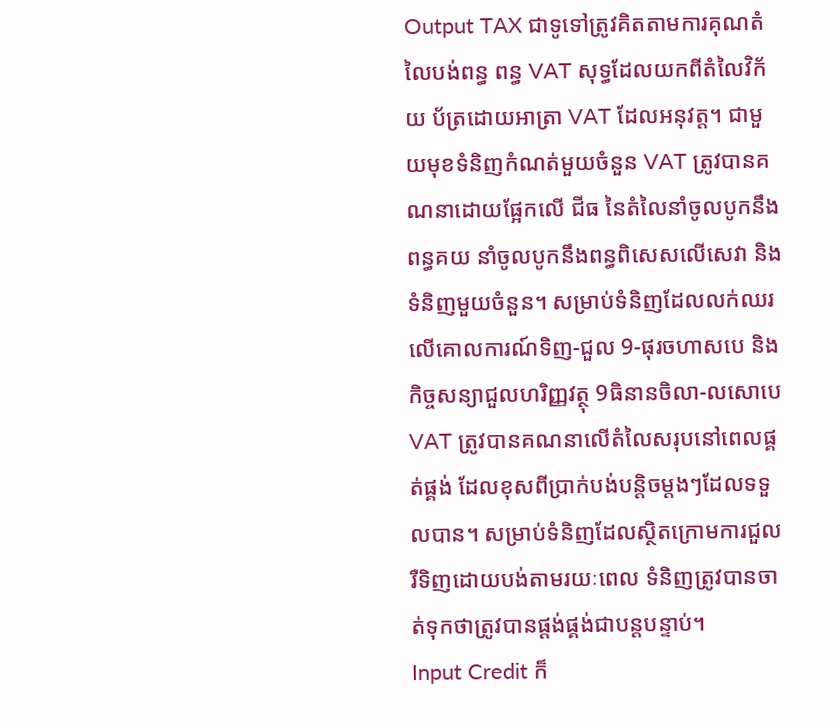Output TAX ជាទូទៅត្រូវគិតតាមការគុណតំលៃបង់ពន្ធ ពន្ធ VAT សុទ្ធដែលយកពីតំលៃវិក័យ ប័ត្រដោយអាត្រា VAT ដែលអនុវត្ត។ ជាមួយមុខទំនិញកំណត់មួយចំនួន VAT ត្រូវបានគណនាដោយផ្អែកលើ ជីធ នៃតំលៃនាំចូលបូកនឹងពន្ធគយ នាំចូលបូកនឹងពន្ធពិសេសលើសេវា និងទំនិញមួយចំនួន។ សម្រាប់ទំនិញដែលលក់ឈរលើគោលការណ៍ទិញ-ជួល 9-ផុរចហាសបេ និងកិច្ចសន្យាជួលហរិញ្ញវត្ថុ 9ធិនានចិលា-លសោបេ VAT ត្រូវបានគណនាលើតំលៃសរុបនៅពេលផ្គត់ផ្គង់ ដែលខុសពីប្រាក់បង់បន្តិចម្តងៗដែលទទួលបាន។ សម្រាប់ទំនិញដែលស្ថិតក្រោមការជួល រឺទិញដោយបង់តាមរយៈពេល ទំនិញត្រូវបានចាត់ទុកថាត្រូវបានផ្តង់ផ្គង់ជាបន្តបន្ទាប់។
Input Credit ក៏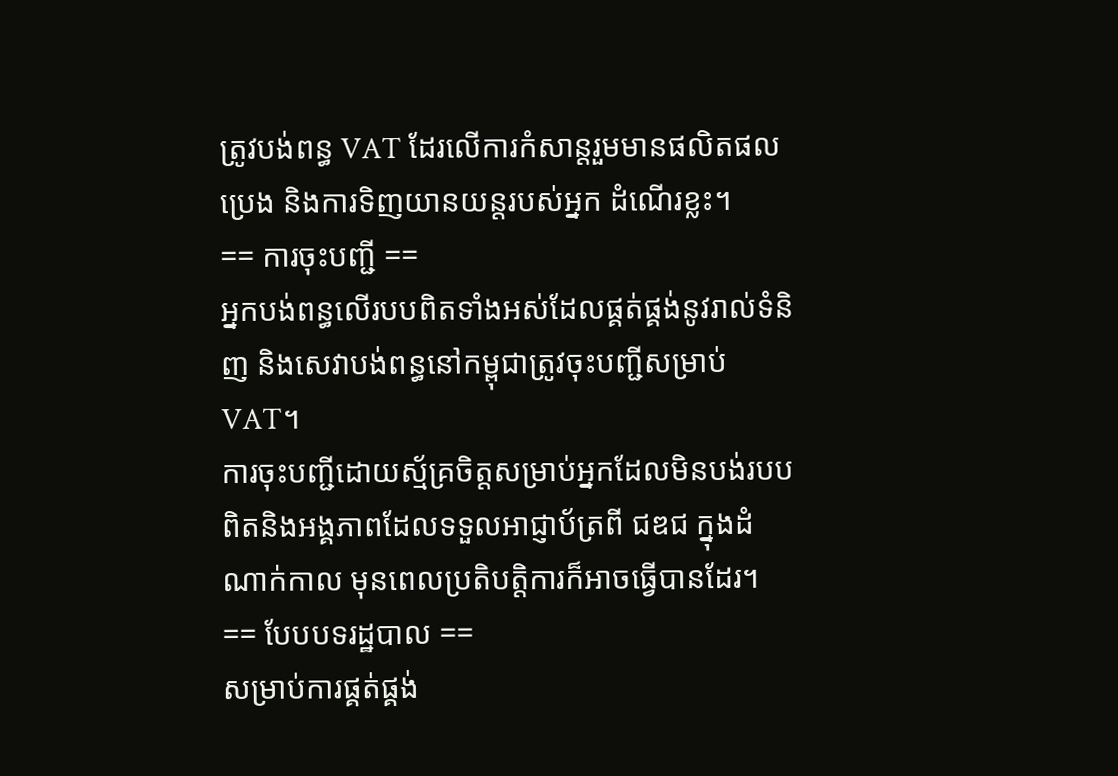ត្រូវបង់ពន្ធ VAT ដែរលើការកំសាន្តរួមមានផលិតផលប្រេង និងការទិញយានយន្តរបស់អ្នក ដំណើរខ្លះ។
== ការចុះបញ្ជី ==
អ្នកបង់ពន្ធលើរបបពិតទាំងអស់ដែលផ្គត់ផ្គង់នូវរាល់ទំនិញ និងសេវាបង់ពន្ធនៅកម្ពុជាត្រូវចុះបញ្ជីសម្រាប់ VAT។
ការចុះបញ្ជីដោយស្ម័គ្រចិត្តសម្រាប់អ្នកដែលមិនបង់របបពិតនិងអង្គភាពដែលទទួលអាជ្ញាប័ត្រពី ជឌជ ក្នុងដំណាក់កាល មុនពេលប្រតិបត្តិការក៏អាចធ្វើបានដែរ។
== បែបបទរដ្ឋបាល ==
សម្រាប់ការផ្គត់ផ្គង់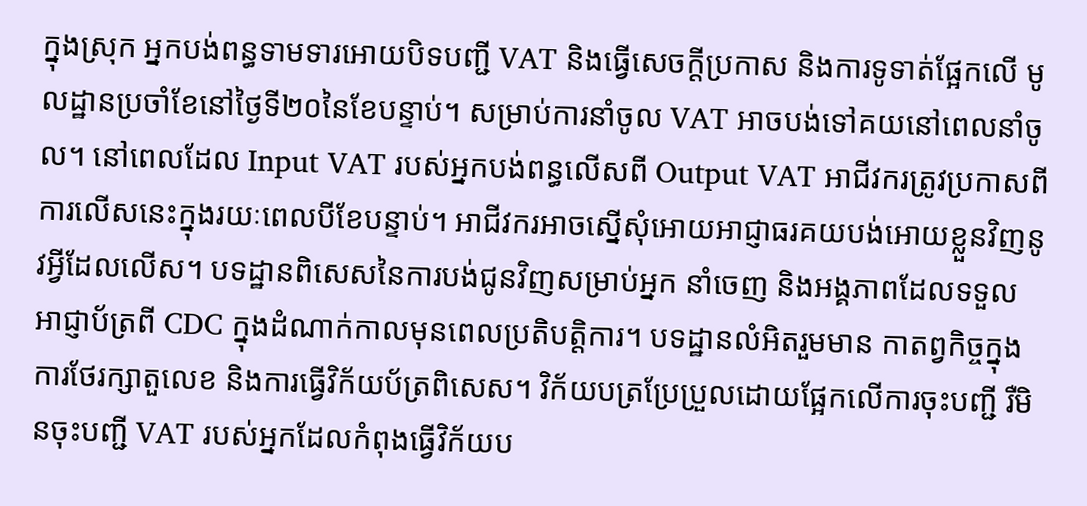ក្នុងស្រុក អ្នកបង់ពន្ធទាមទារអោយបិទបញ្ជី VAT និងធ្វើសេចក្តីប្រកាស និងការទូទាត់ផ្អែកលើ មូលដ្ឋានប្រចាំខែនៅថ្ងៃទី២០នៃខែបន្ទាប់។ សម្រាប់ការនាំចូល VAT អាចបង់ទៅគយនៅពេលនាំចូល។ នៅពេលដែល Input VAT របស់អ្នកបង់ពន្ធលើសពី Output VAT អាជីវករត្រូវប្រកាសពីការលើសនេះក្នុងរយៈពេលបីខែបន្ទាប់។ អាជីវករអាចស្នើសុំអោយអាជ្ញាធរគយបង់អោយខ្លួនវិញនូវអ្វីដែលលើស។ បទដ្ឋានពិសេសនៃការបង់ជូនវិញសម្រាប់អ្នក នាំចេញ និងអង្គភាពដែលទទួលអាជ្ញាប័ត្រពី CDC ក្នុងដំណាក់កាលមុនពេលប្រតិបត្តិការ។ បទដ្ឋានលំអិតរួមមាន កាតព្វកិច្ចក្នុងការថែរក្សាតួលេខ និងការធ្វើវិក័យប័ត្រពិសេស។ វិក័យបត្រប្រែប្រួលដោយផ្អែកលើការចុះបញ្ជី រឺមិនចុះបញ្ជី VAT របស់អ្នកដែលកំពុងធ្វើវិក័យប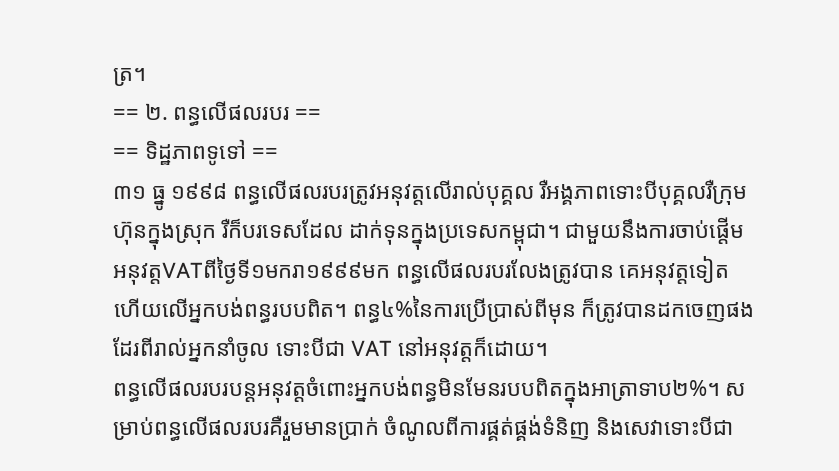ត្រ។
== ២. ពន្ធលើផលរបរ ==
== ទិដ្ឋភាពទូទៅ ==
៣១ ធ្នូ ១៩៩៨ ពន្ធលើផលរបរត្រូវអនុវត្តលើរាល់បុគ្គល រឺអង្គភាពទោះបីបុគ្គលរឺក្រុមហ៊ុនក្នុងស្រុក រឺក៏បរទេសដែល ដាក់ទុនក្នុងប្រទេសកម្ពុជា។ ជាមួយនឹងការចាប់ផ្តើមអនុវត្តVATពីថ្ងៃទី១មករា១៩៩៩មក ពន្ធលើផលរបរលែងត្រូវបាន គេអនុវត្តទៀតហើយលើអ្នកបង់ពន្ធរបបពិត។ ពន្ធ៤%នៃការប្រើប្រាស់ពីមុន ក៏ត្រូវបានដកចេញផងដែរពីរាល់អ្នកនាំចូល ទោះបីជា VAT នៅអនុវត្តក៏ដោយ។
ពន្ធលើផលរបរបន្តអនុវត្តចំពោះអ្នកបង់ពន្ធមិនមែនរបបពិតក្នុងអាត្រាទាប២%។ សម្រាប់ពន្ធលើផលរបរគឺរួមមានប្រាក់ ចំណូលពីការផ្គត់ផ្គង់ទំនិញ និងសេវាទោះបីជា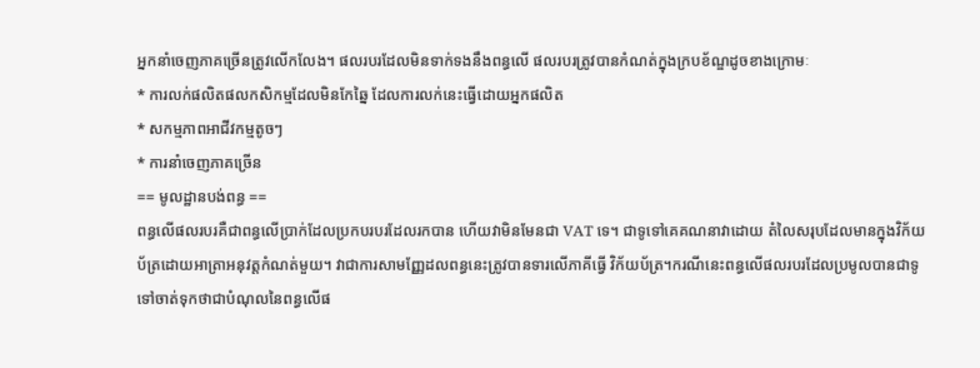អ្នកនាំចេញភាគច្រើនត្រូវលើកលែង។ ផលរបរដែលមិនទាក់ទងនឹងពន្ធលើ ផលរបរត្រូវបានកំណត់ក្នុងក្របខ័ណ្ឌដូចខាងក្រោមៈ
* ការលក់ផលិតផលកសិកម្មដែលមិនកែឆ្នៃ ដែលការលក់នេះធ្វើដោយអ្នកផលិត
* សកម្មភាពអាជីវកម្មតូចៗ
* ការនាំចេញភាគច្រើន
== មូលដ្ឋានបង់ពន្ធ ==
ពន្ធលើផលរបរគឺជាពន្ធលើប្រាក់ដែលប្រកបរបរដែលរកបាន ហើយវាមិនមែនជា VAT ទេ។ ជាទូទៅគេគណនាវាដោយ តំលៃសរុបដែលមានក្នុងវិក័យប័ត្រដោយអាត្រាអនុវត្តកំណត់មួយ។ វាជាការសាមញ្ញែដលពន្ធនេះត្រូវបានទារលើភាគីធ្វើ វិក័យប័ត្រ។ករណីនេះពន្ធលើផលរបរដែលប្រមូលបានជាទូទៅចាត់ទុកថាជាបំណុលនៃពន្ធលើផ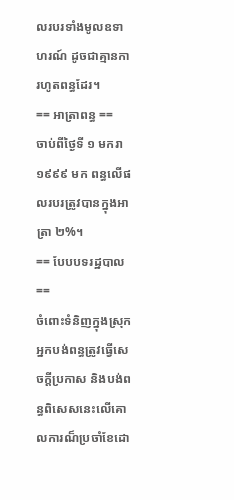លរបរទាំងមូលឧទាហរណ៍ ដូចជាគ្មានការហូតពន្ធដែរ។
== អាត្រាពន្ធ ==
ចាប់ពីថ្ងៃទី ១ មករា ១៩៩៩ មក ពន្ធលើផលរបរត្រូវបានក្នុងអាត្រា ២%។
== បែបបទរដ្ឋបាល ==
ចំពោះទំនិញក្នុងស្រុក អ្នកបង់ពន្ធត្រូវធ្វើសេចក្តីប្រកាស និងបង់ពន្ធពិសេសនេះលើគោលការណ៏ប្រចាំខែដោ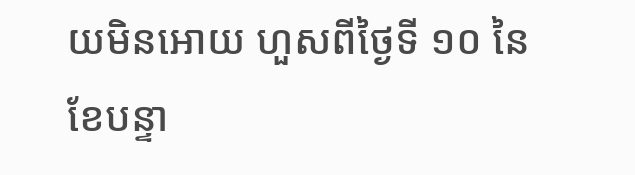យមិនអោយ ហួសពីថ្ងៃទី ១០ នៃខែបន្ទា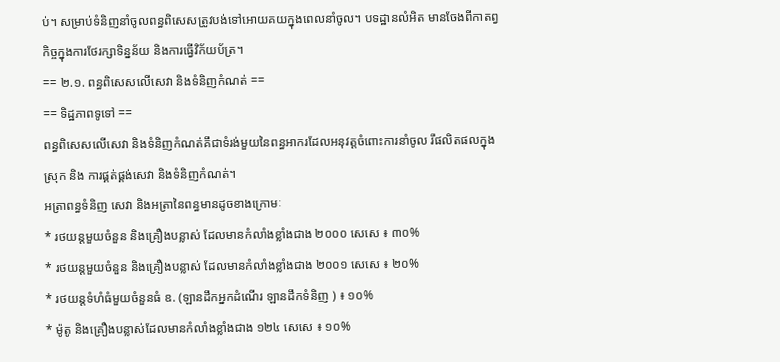ប់។ សម្រាប់ទំនិញនាំចូលពន្ធពិសេសត្រូវបង់ទៅអោយគយក្នុងពេលនាំចូល។ បទដ្ឋានលំអិត មានចែងពីកាតព្វកិច្ចក្នុងការថែរក្សាទិន្នន័យ និងការធ្វើវិក័យប័ត្រ។
== ២.១. ពន្ធពិសេសលើសេវា និងទំនិញកំណត់ ==
== ទិដ្ឋភាពទូទៅ ==
ពន្ធពិសេសលើសេវា និងទំនិញកំណត់គឹជាទំរង់មួយនៃពន្ធអាករដែលអនុវត្តចំពោះការនាំចូល រឹផលិតផលក្នុងស្រុក និង ការផ្គត់ផ្គង់សេវា និងទំនិញកំណត់។
អត្រាពន្ធទំនិញ សេវា និងអត្រានៃពន្ធមានដូចខាងក្រោមៈ
* រថយន្តមួយចំនួន និងគ្រឿងបន្លាស់ ដែលមានកំលាំងខ្លាំងជាង ២០០០ សេសេ ៖ ៣០%
* រថយន្តមួយចំនួន និងគ្រឿងបន្លាស់ ដែលមានកំលាំងខ្លាំងជាង ២០០១ សេសេ ៖ ២០%
* រថយន្តទំហំធំមួយចំនួនធំ ឧ. (ឡានដឹកអ្នកដំណើរ ឡានដឹកទំនិញ ) ៖ ១០%
* ម៉ូតូ និងគ្រឿងបន្លាស់ដែលមានកំលាំងខ្លាំងជាង ១២៤ សេសេ ៖ ១០%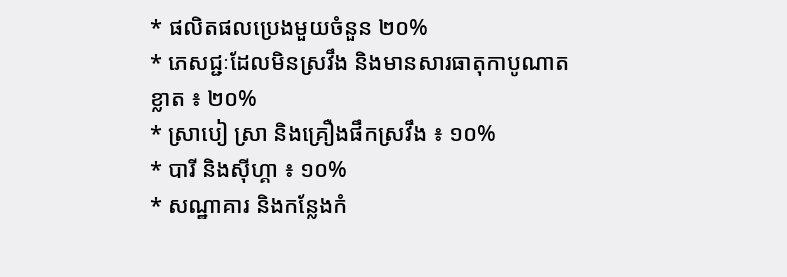* ផលិតផលប្រេងមួយចំនួន ២០%
* ភេសជ្ជៈដែលមិនស្រវឹង និងមានសារធាតុកាបូណាតខ្លាត ៖ ២០%
* ស្រាបៀ ស្រា និងគ្រឿងផឹកស្រវឹង ៖ ១០%
* បារី និងស៊ីហ្គា ៖ ១០%
* សណ្ឋាគារ និងកន្លែងកំ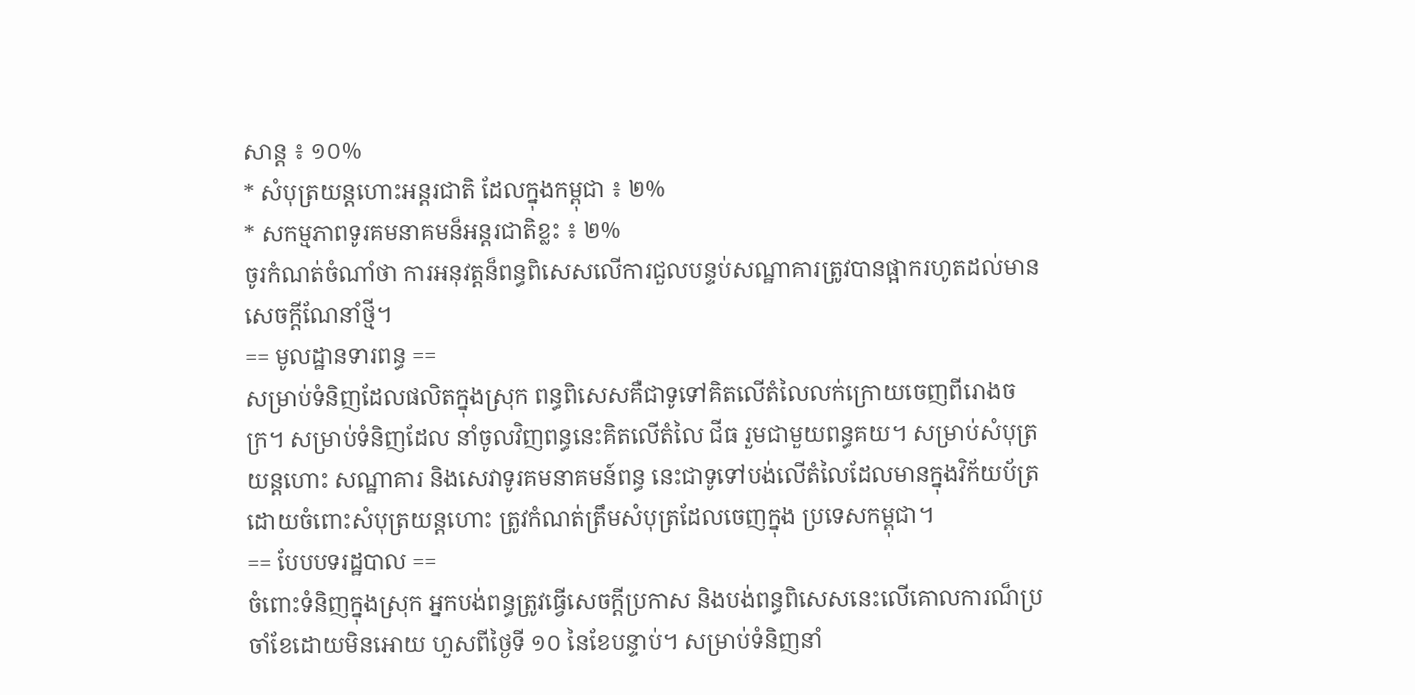សាន្ត ៖ ១០%
* សំបុត្រយន្តហោះអន្តរជាតិ ដែលក្នុងកម្ពុជា ៖ ២%
* សកម្មភាពទូរគមនាគមន៏អន្តរជាតិខ្លះ ៖ ២%
ចូរកំណត់ចំណាំថា ការអនុវត្តន៏ពន្ធពិសេសលើការជួលបន្ទប់សណ្ឋាគារត្រូវបានផ្អាករហូតដល់មានសេចក្តីណែនាំថ្មី។
== មូលដ្ឋានទារពន្ធ ==
សម្រាប់ទំនិញដែលផលិតក្នុងស្រុក ពន្ធពិសេសគឺជាទូទៅគិតលើតំលៃលក់ក្រោយចេញពីរោងចក្រ។ សម្រាប់ទំនិញដែល នាំចូលវិញពន្ធនេះគិតលើតំលៃ ជីធ រួមជាមួយពន្ធគយ។ សម្រាប់សំបុត្រយន្តហោះ សណ្ឋាគារ និងសេវាទូរគមនាគមន៍ពន្ធ នេះជាទូទៅបង់លើតំលៃដែលមានក្នុងវិក័យប័ត្រដោយចំពោះសំបុត្រយន្តហោះ ត្រូវកំណត់ត្រឹមសំបុត្រដែលចេញក្នុង ប្រទេសកម្ពុជា។
== បែបបទរដ្ឋបាល ==
ចំពោះទំនិញក្នុងស្រុក អ្នកបង់ពន្ធត្រូវធ្វើសេចក្តីប្រកាស និងបង់ពន្ធពិសេសនេះលើគោលការណ៏ប្រចាំខែដោយមិនអោយ ហួសពីថ្ងៃទី ១០ នៃខែបន្ទាប់។ សម្រាប់ទំនិញនាំ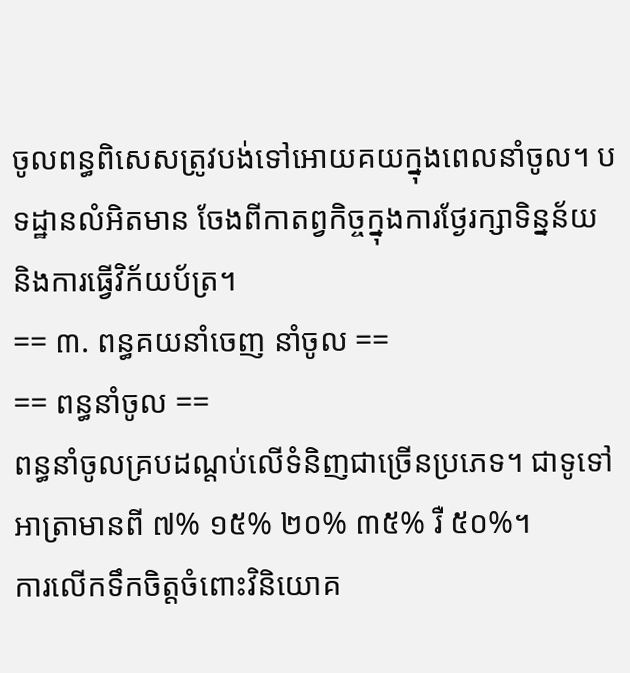ចូលពន្ធពិសេសត្រូវបង់ទៅអោយគយក្នុងពេលនាំចូល។ បទដ្ឋានលំអិតមាន ចែងពីកាតព្វកិច្ចក្នុងការថ្ងែរក្សាទិន្នន័យ និងការធ្វើវិក័យប័ត្រ។
== ៣. ពន្ធគយនាំចេញ នាំចូល ==
== ពន្ធនាំចូល ==
ពន្ធនាំចូលគ្របដណ្តប់លើទំនិញជាច្រើនប្រភេទ។ ជាទូទៅអាត្រាមានពី ៧% ១៥% ២០% ៣៥% រឺ ៥០%។
ការលើកទឹកចិត្តចំពោះវិនិយោគ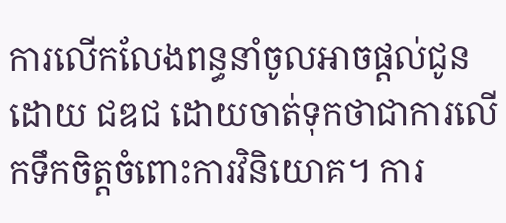ការលើកលែងពន្ធនាំចូលអាចផ្តល់ជូនដោយ ជឌជ ដោយចាត់ទុកថាជាការលើកទឹកចិត្តចំពោះការវិនិយោគ។ ការ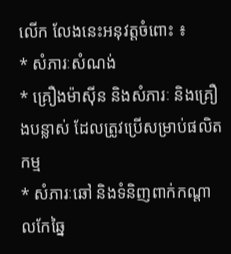លើក លែងនេះអនុវត្តចំពោះ ៖
* សំភារៈសំណង់
* គ្រឿងម៉ាស៊ីន និងសំភារៈ និងគ្រឿងបន្លាស់ ដែលត្រូវប្រើសម្រាប់ផលិតកម្ម
* សំភារៈឆៅ និងទំនិញពាក់កណ្តាលកែឆ្នៃ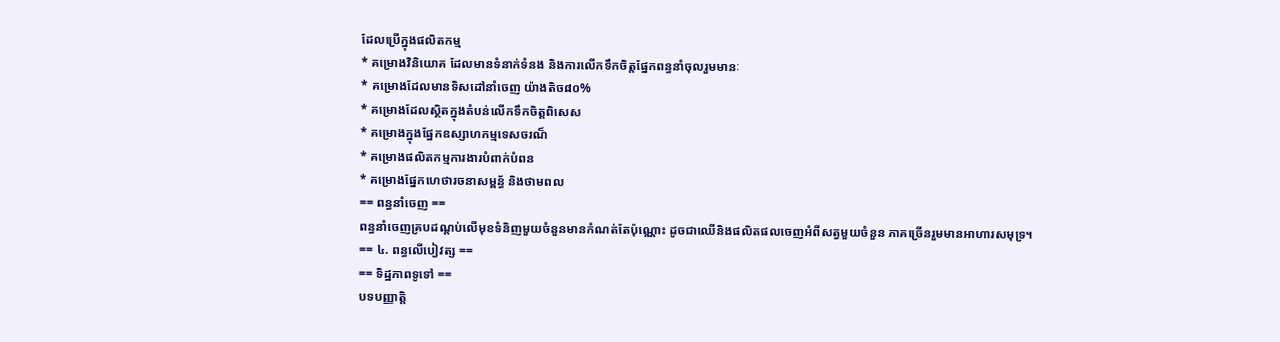ដែលប្រើក្នុងផលិតកម្ម
* គម្រោងវិនិយោគ ដែលមានទំនាក់ទំនង និងការលើកទឹកចិត្តផ្នែកពន្ធនាំចុលរួមមានៈ
* គម្រោងដែលមានទិសដៅនាំចេញ យ៉ាងតិច៨០%
* គម្រោងដែលស្ថិតក្នុងតំបន់លើកទឹកចិត្តពិសេស
* គម្រោងក្នុងផ្នែកឧស្សាហកម្មទេសចរណ៏
* គម្រោងផលិតកម្មការងារបំពាក់បំពន
* គម្រោងផ្នែកហេថារចនាសម្ពន្ធ័ និងថាមពល
== ពន្ធនាំចេញ ==
ពន្ធនាំចេញគ្របដណ្តប់លើមុខទំនិញមួយចំនួនមានកំណត់តែប៉ុណ្ណោះ ដូចជាឈើនិងផលិតផលចេញអំពីសត្វមួយចំនួន ភាគច្រើនរួមមានអាហារសមុទ្រ។
== ៤. ពន្ធលើបៀវត្ស ==
== ទិដ្ឋភាពទូទៅ ==
បទបញ្ញាត្តិ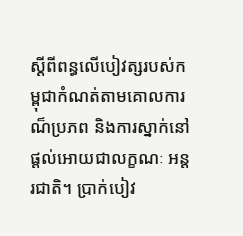ស្តីពីពន្ធលើបៀវត្សរបស់កម្ពុជាកំណត់តាមគោលការណ៏ប្រភព និងការស្នាក់នៅផ្តល់អោយជាលក្ខណៈ អន្តរជាតិ។ ប្រាក់បៀវ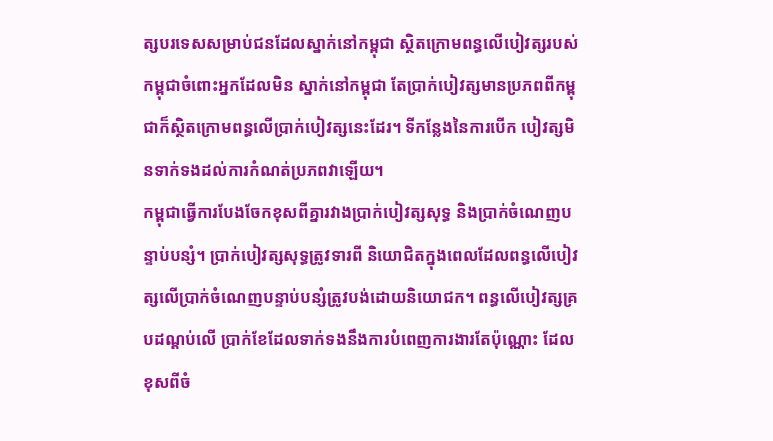ត្សបរទេសសម្រាប់ជនដែលស្នាក់នៅកម្ពុជា ស្ថិតក្រោមពន្ធលើបៀវត្សរបស់កម្ពុជាចំពោះអ្នកដែលមិន ស្នាក់នៅកម្ពុជា តែប្រាក់បៀវត្សមានប្រភពពីកម្ពុជាក៏ស្ថិតក្រោមពន្ធលើប្រាក់បៀវត្សនេះដែរ។ ទីកន្លែងនៃការបើក បៀវត្សមិនទាក់ទងដល់ការកំណត់ប្រភពវាឡើយ។
កម្ពុជាធ្វើការបែងចែកខុសពីគ្នារវាងប្រាក់បៀវត្សសុទ្ធ និងប្រាក់ចំណេញបន្ទាប់បន្សំ។ ប្រាក់បៀវត្សសុទ្ធត្រូវទារពី និយោជិតក្នុងពេលដែលពន្ធលើបៀវត្សលើប្រាក់ចំណេញបន្ទាប់បន្សំត្រូវបង់ដោយនិយោជក។ ពន្ធលើបៀវត្សគ្របដណ្តប់លើ ប្រាក់ខែដែលទាក់ទងនឹងការបំពេញការងារតែប៉ុណ្ណោះ ដែលខុសពីចំ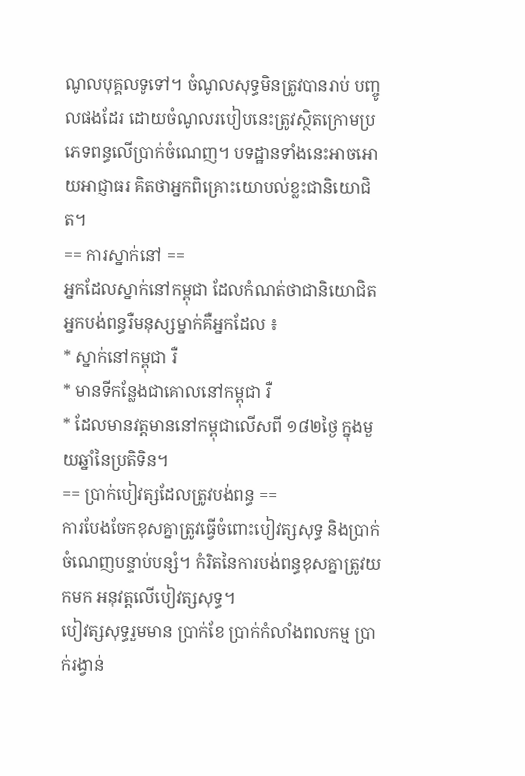ណូលបុគ្គលទូទៅ។ ចំណូលសុទ្ធមិនត្រូវបានរាប់ បញ្ចូលផងដែរ ដោយចំណូលរបៀបនេះត្រូវស្ថិតក្រោមប្រភេទពន្ធលើប្រាក់ចំណេញ។ បទដ្ឋានទាំងនេះអាចអោយអាជ្ញាធរ គិតថាអ្នកពិគ្រោះយោបល់ខ្លះជានិយោជិត។
== ការស្នាក់នៅ ==
អ្នកដែលស្នាក់នៅកម្ពុជា ដែលកំណត់ថាជានិយោជិត អ្នកបង់ពន្ធរឺមនុស្សម្នាក់គឺអ្នកដែល ៖
* ស្នាក់នៅកម្ពុជា រឺ
* មានទីកន្លែងជាគោលនៅកម្ពុជា រឺ
* ដែលមានវត្តមាននៅកម្ពុជាលើសពី ១៨២ថ្ងៃ ក្នុងមួយឆ្នាំនៃប្រតិទិន។
== ប្រាក់បៀវត្សដែលត្រូវបង់ពន្ធ ==
ការបែងចែកខុសគ្នាត្រូវធ្វើចំពោះបៀវត្សសុទ្ធ និងប្រាក់ចំណេញបន្ទាប់បន្សំ។ កំរិតនៃការបង់ពន្ធខុសគ្នាត្រូវយកមក អនុវត្តលើបៀវត្សសុទ្ធ។
បៀវត្សសុទ្ធរួមមាន ប្រាក់ខែ ប្រាក់កំលាំងពលកម្ម ប្រាក់រង្វាន់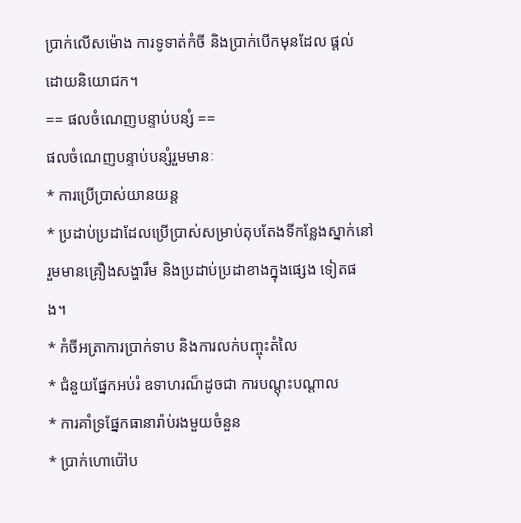ប្រាក់លើសម៉ោង ការទូទាត់កំចី និងប្រាក់បើកមុនដែល ផ្តល់ដោយនិយោជក។
== ផលចំណេញបន្ទាប់បន្សំ ==
ផលចំណេញបន្ទាប់បន្សំរួមមានៈ
* ការប្រើប្រាស់យានយន្ត
* ប្រដាប់ប្រដាដែលប្រើប្រាស់សម្រាប់តុបតែងទីកន្លែងស្នាក់នៅ រួមមានគ្រឿងសង្ហារឹម និងប្រដាប់ប្រដាខាងក្នុងផ្សេង ទៀតផង។
* កំចីអត្រាការប្រាក់ទាប និងការលក់បញ្ចុះតំលៃ
* ជំនួយផ្នែកអប់រំ ឧទាហរណ៏ដូចជា ការបណ្តុះបណ្តាល
* ការគាំទ្រផ្នែកធានារ៉ាប់រងមួយចំនួន
* ប្រាក់ហោប៉ៅប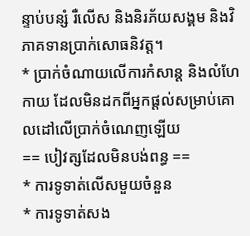ន្ទាប់បន្សំ រឺលើស និងនិរភ័យសង្គម និងវិភាគទានប្រាក់សោធនិវត្ត។
* ប្រាក់ចំណាយលើការកំសាន្ត និងលំហែកាយ ដែលមិនដកពីអ្នកផ្តល់សម្រាប់គោលដៅលើប្រាក់ចំណេញឡើយ
== បៀវត្សដែលមិនបង់ពន្ធ ==
* ការទូទាត់លើសមួយចំនួន
* ការទូទាត់សង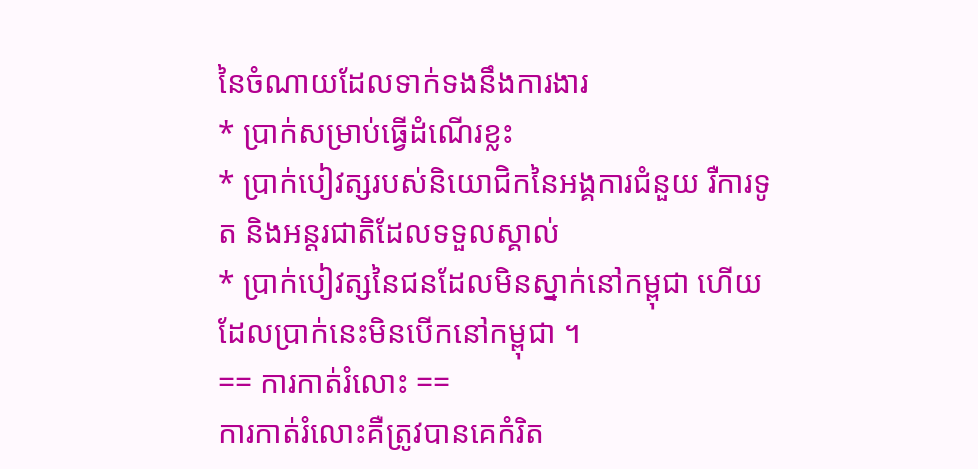នៃចំណាយដែលទាក់ទងនឹងការងារ
* ប្រាក់សម្រាប់ធ្វើដំណើរខ្លះ
* ប្រាក់បៀវត្សរបស់និយោជិកនៃអង្គការជំនួយ រឺការទូត និងអន្តរជាតិដែលទទួលស្គាល់
* ប្រាក់បៀវត្សនៃជនដែលមិនស្នាក់នៅកម្ពុជា ហើយដែលប្រាក់នេះមិនបើកនៅកម្ពុជា ។
== ការកាត់រំលោះ ==
ការកាត់រំលោះគឺត្រូវបានគេកំរិត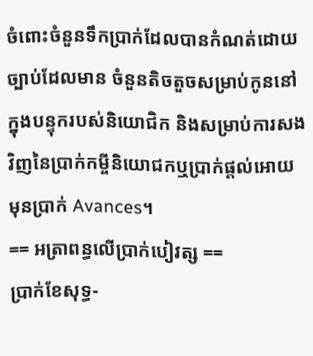ចំពោះចំនួនទឹកប្រាក់ដែលបានកំណត់ដោយច្បាប់ដែលមាន ចំនួនតិចតួចសម្រាប់កូននៅ ក្នុងបន្ទុករបស់និយោជិក និងសម្រាប់ការសងវិញនៃប្រាក់កម្ចីនិយោជកឬប្រាក់ផ្តល់អោយមុនប្រាក់ Avances។
== អត្រាពន្ធលើប្រាក់បៀវត្ស ==
ប្រាក់ខែសុទ្ធ-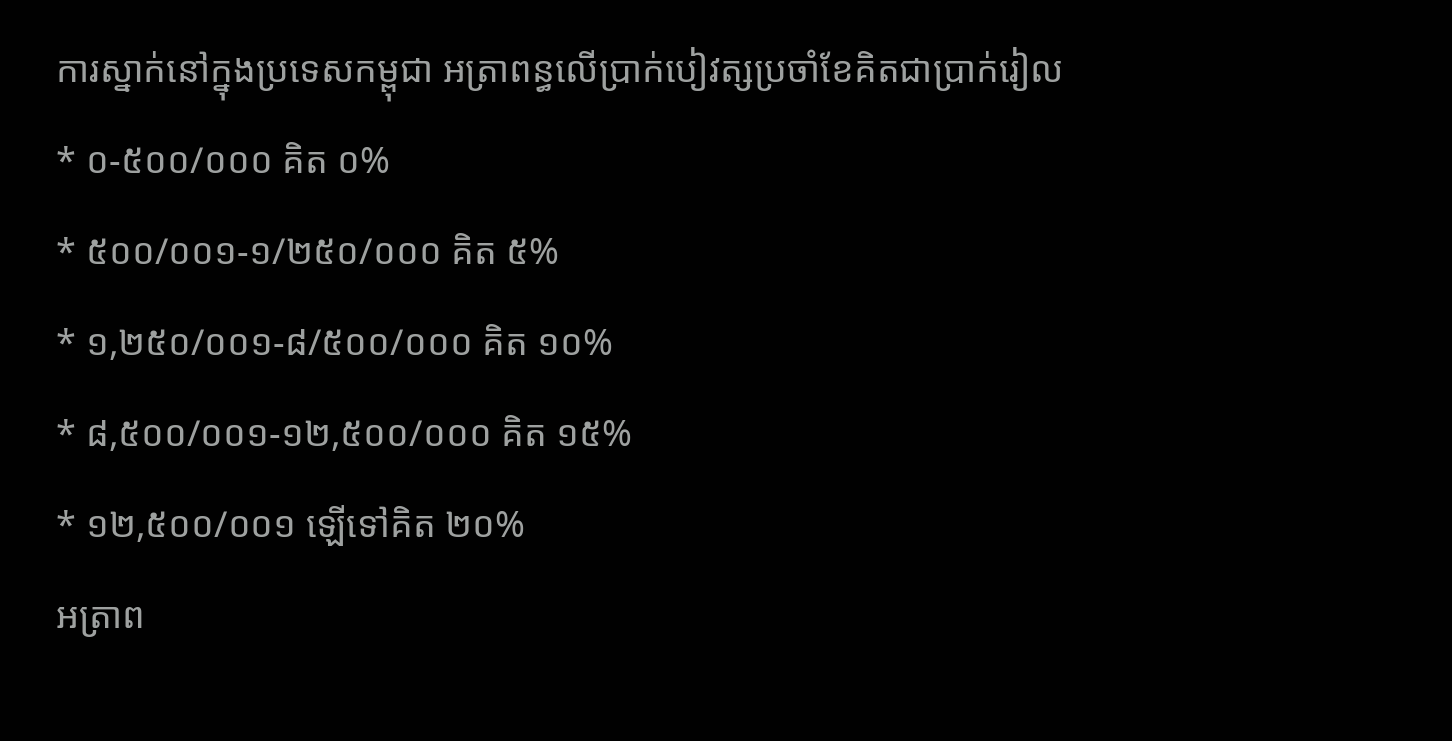ការស្នាក់នៅក្នុងប្រទេសកម្ពុជា អត្រាពន្ធលើប្រាក់បៀវត្សប្រចាំខែគិតជាប្រាក់រៀល
* ០-៥០០/០០០ គិត ០%
* ៥០០/០០១-១/២៥០/០០០ គិត ៥%
* ១,២៥០/០០១-៨/៥០០/០០០ គិត ១០%
* ៨,៥០០/០០១-១២,៥០០/០០០ គិត ១៥%
* ១២,៥០០/០០១ ឡើទៅគិត ២០%
អត្រាព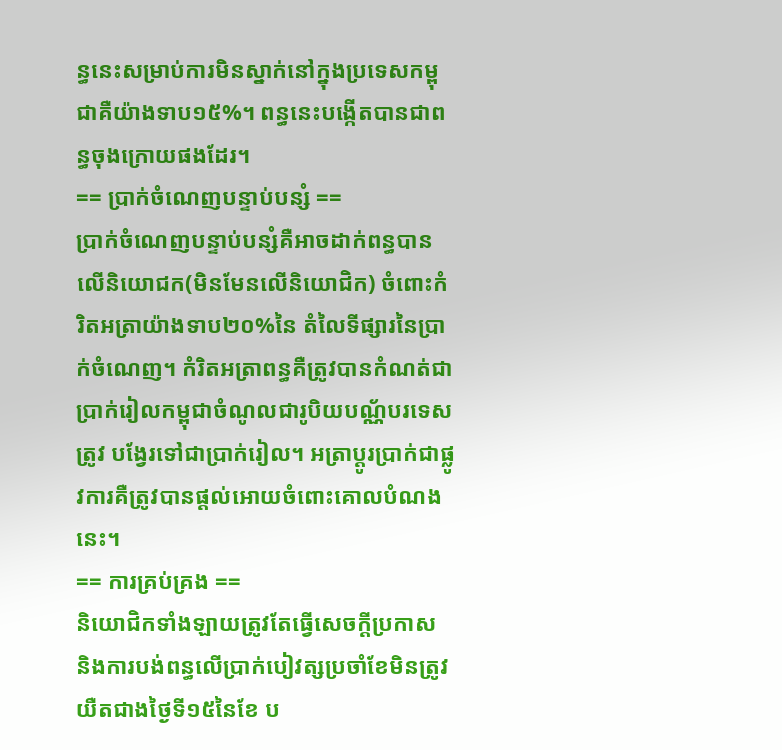ន្ធនេះសម្រាប់ការមិនស្នាក់នៅក្នុងប្រទេសកម្ពុជាគឺយ៉ាងទាប១៥%។ ពន្ធនេះបង្កើតបានជាពន្ធចុងក្រោយផងដែរ។
== ប្រាក់ចំណេញបន្ទាប់បន្សំ ==
ប្រាក់ចំណេញបន្ទាប់បន្សំគឺអាចដាក់ពន្ធបានលើនិយោជក(មិនមែនលើនិយោជិក) ចំពោះកំរិតអត្រាយ៉ាងទាប២០%នៃ តំលៃទីផ្សារនៃប្រាក់ចំណេញ។ កំរិតអត្រាពន្ធគឺត្រូវបានកំណត់ជាប្រាក់រៀលកម្ពុជាចំណូលជារូបិយបណ្ណ័បរទេសត្រូវ បង្វែរទៅជាប្រាក់រៀល។ អត្រាប្តូរប្រាក់ជាផ្លូវការគឺត្រូវបានផ្តល់អោយចំពោះគោលបំណងនេះ។
== ការគ្រប់គ្រង ==
និយោជិកទាំងឡាយត្រូវតែធ្វើសេចក្តីប្រកាស និងការបង់ពន្ធលើប្រាក់បៀវត្សប្រចាំខែមិនត្រូវយឺតជាងថ្ងៃទី១៥នៃខែ ប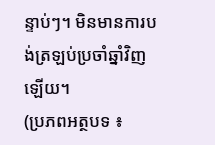ន្ទាប់ៗ។ មិនមានការបង់ត្រឡប់ប្រចាំឆ្នាំវិញឡើយ។
(ប្រភពអត្ថបទ ៖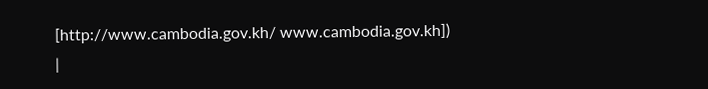[http://www.cambodia.gov.kh/ www.cambodia.gov.kh])
|